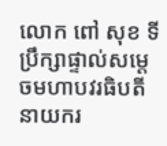លោក ពៅ សុខ ទីប្រឹក្សាផ្ទាល់សម្តេចមហាបវរធិបតី នាយករ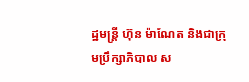ដ្ឋមន្រ្តី ហ៊ុន ម៉ាណែត និងជាក្រុមប្រឹក្សាភិបាល ស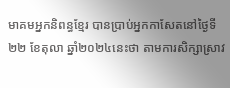មាគមអ្នកនិពន្ធខ្មែរ បានប្រាប់អ្នកកាសែតនៅថ្ងៃទី២២ ខែតុលា ឆ្នាំ២០២៤នេះថា តាមការសិក្សាស្រាវ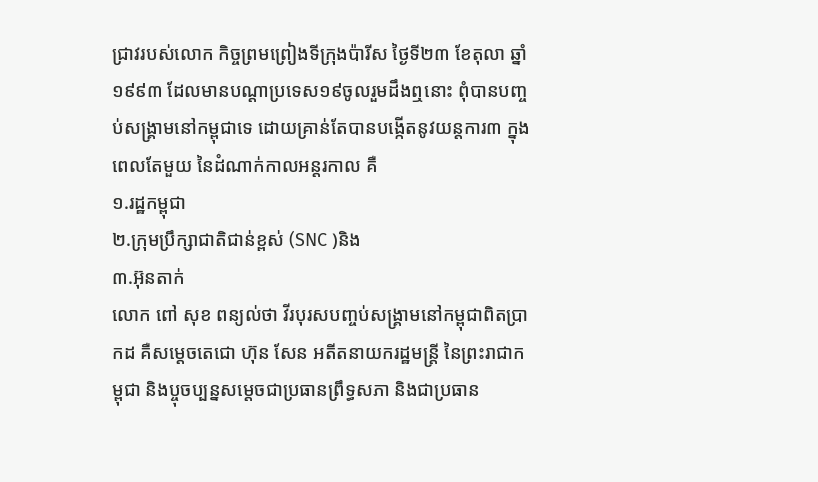ជ្រាវរបស់លោក កិច្ចព្រមព្រៀងទីក្រុងប៉ារីស ថ្ងៃទី២៣ ខែតុលា ឆ្នាំ១៩៩៣ ដែលមានបណ្តាប្រទេស១៩ចូលរួមដឹងឮនោះ ពុំបានបញ្ចប់សង្រ្គាមនៅកម្ពុជាទេ ដោយគ្រាន់តែបានបង្កើតនូវយន្តការ៣ ក្នុងពេលតែមួយ នៃដំណាក់កាលអន្តរកាល គឺ
១.រដ្ឋកម្ពុជា
២.ក្រុមប្រឹក្សាជាតិជាន់ខ្ពស់ (SNC )និង
៣.អ៊ុនតាក់
លោក ពៅ សុខ ពន្យល់ថា វីរបុរសបញ្ចប់សង្រ្គាមនៅកម្ពុជាពិតប្រាកដ គឺសម្តេចតេជោ ហ៊ុន សែន អតីតនាយករដ្ឋមន្រ្តី នៃព្រះរាជាកម្ពុជា និងប្ចុចប្បន្នសម្តេចជាប្រធានព្រឹទ្ធសភា និងជាប្រធាន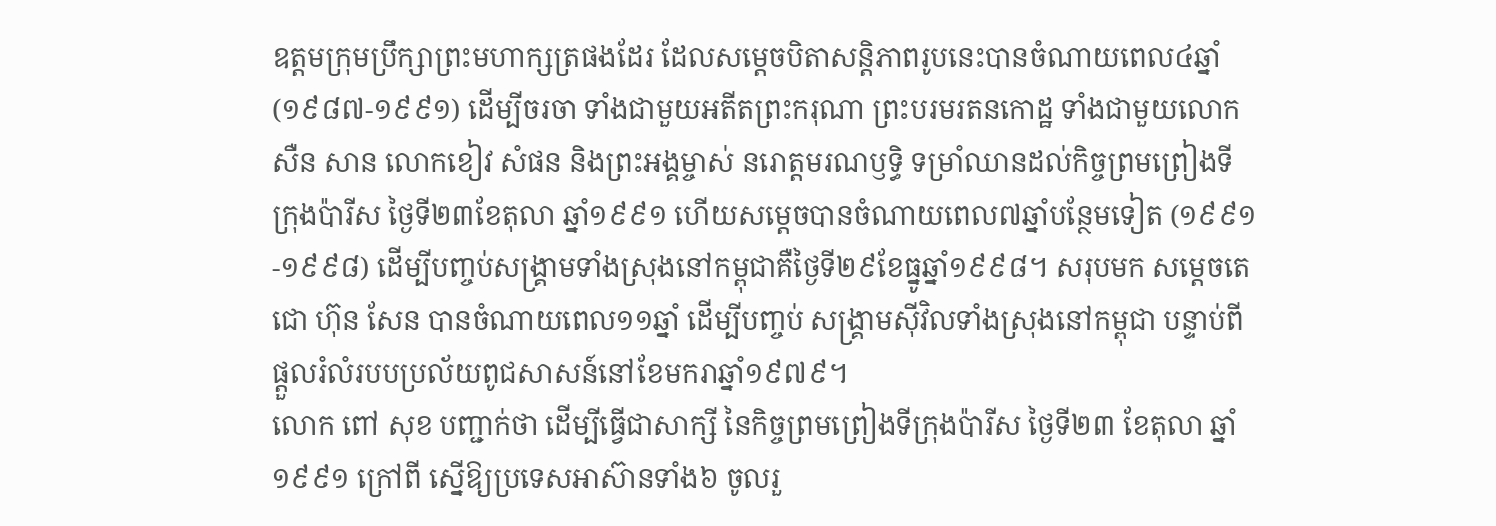ឧត្តមក្រុមប្រឹក្សាព្រះមហាក្សត្រផងដែរ ដែលសម្តេចបិតាសន្តិភាពរូបនេះបានចំណាយពេល៤ឆ្នាំ (១៩៨៧-១៩៩១) ដើម្បីចរចា ទាំងជាមួយអតីតព្រះករុណា ព្រះបរមរតនកោដ្ឋ ទាំងជាមួយលោក សឺន សាន លោកខៀវ សំផន និងព្រះអង្គម្ចាស់ នរោត្តមរណឫទ្ធិ ទម្រាំឈានដល់កិច្ចព្រមព្រៀងទីក្រុងប៉ារីស ថ្ងៃទី២៣ខែតុលា ឆ្នាំ១៩៩១ ហើយសម្តេចបានចំណាយពេល៧ឆ្នាំបន្ថែមទៀត (១៩៩១-១៩៩៨) ដើម្បីបញ្ចប់សង្រ្គាមទាំងស្រុងនៅកម្ពុជាគឺថ្ងៃទី២៩ខែធ្នូឆ្នាំ១៩៩៨។ សរុបមក សម្តេចតេជោ ហ៊ុន សែន បានចំណាយពេល១១ឆ្នាំ ដើម្បីបញ្ចប់ សង្រ្គាមស៊ីវិលទាំងស្រុងនៅកម្ពុជា បន្ទាប់ពីផ្តួលរំលំរបបប្រល័យពូជសាសន៍នៅខែមករាឆ្នាំ១៩៧៩។
លោក ពៅ សុខ បញ្ជាក់ថា ដើម្បីធ្វើជាសាក្សី នៃកិច្ចព្រមព្រៀងទីក្រុងប៉ារីស ថ្ងៃទី២៣ ខែតុលា ឆ្នាំ១៩៩១ ក្រៅពី ស្នើឱ្យប្រទេសអាស៊ានទាំង៦ ចូលរួ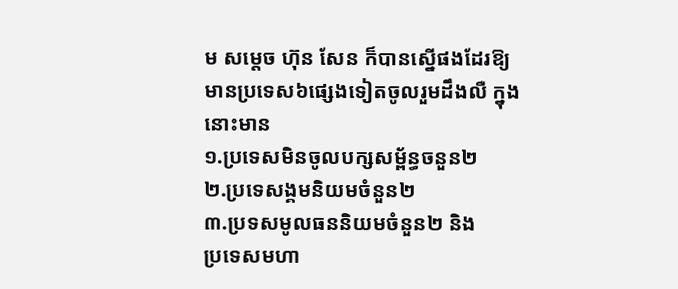ម សម្តេច ហ៊ុន សែន ក៏បានស្នើផងដែរឱ្យមានប្រទេស៦ផ្សេងទៀតចូលរួមដឹងលឺ ក្នុងនោះមាន
១.ប្រទេសមិនចូលបក្សសម្ព័ន្ធចនួន២
២.ប្រទេសង្គមនិយមចំនួន២
៣.ប្រទសមូលធននិយមចំនួន២ និង
ប្រទេសមហា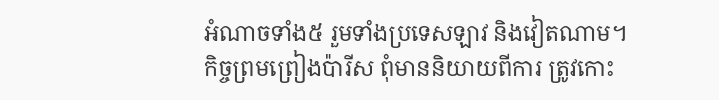អំណាចទាំង៥ រួមទាំងប្រទេសឡាវ និងវៀតណាម។
កិច្ចព្រមព្រៀងប៉ារីស ពុំមាននិយាយពីការ ត្រូវកោះ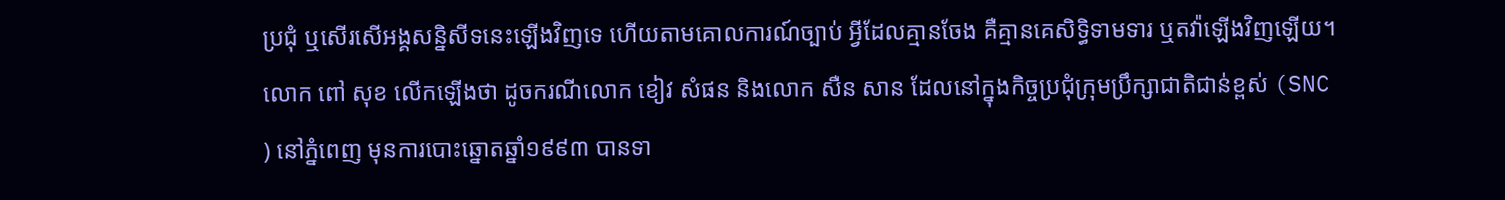ប្រជុំ ឬសើរសើអង្គសន្និសីទនេះឡើងវិញទេ ហើយតាមគោលការណ៍ច្បាប់ អ្វីដែលគ្មានចែង គឺគ្មានគេសិទ្ធិទាមទារ ឬតវ៉ាឡើងវិញឡើយ។
លោក ពៅ សុខ លើកឡើងថា ដូចករណីលោក ខៀវ សំផន និងលោក សឺន សាន ដែលនៅក្នុងកិច្ចប្រជុំក្រុមប្រឹក្សាជាតិជាន់ខ្ពស់ (SNC ) នៅភ្នំពេញ មុនការបោះឆ្នោតឆ្នាំ១៩៩៣ បានទា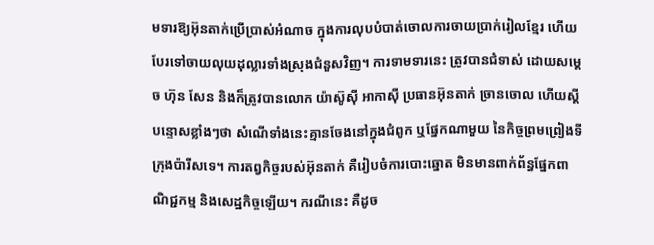មទារឱ្យអ៊ុនតាក់ប្រើប្រាស់អំណាច ក្នុងការលុបបំបាត់ចោលការចាយប្រាក់រៀលខ្មែរ ហើយបែរទៅចាយលុយដុល្លារទាំងស្រុងជំនួសវិញ។ ការទាមទារនេះ ត្រូវបានជំទាស់ ដោយសម្តេច ហ៊ុន សែន និងក៏ត្រូវបានលោក យ៉ាស៊ូស៊ី អាកាស៊ី ប្រធានអ៊ុនតាក់ ច្រានចោល ហើយស្តីបន្ទោសខ្លាំងៗថា សំណើទាំងនេះគ្មានចែងនៅក្នុងជំពូក ឬផ្នែកណាមួយ នៃកិច្ចព្រមព្រៀងទីក្រុងប៉ារីសទេ។ ការតព្វកិច្ចរបស់អ៊ុនតាក់ គឺរៀបចំការបោះឆ្នោត មិនមានពាក់ព័ន្ធផ្នែកពាណិជ្ជកម្ម និងសេដ្ឋកិច្ចឡើយ។ ករណីនេះ គឺដូច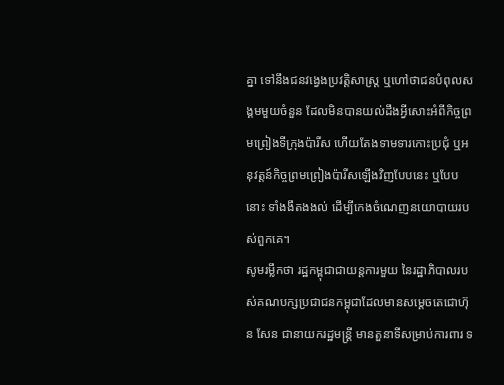គ្នា ទៅនឹងជនវង្វេងប្រវត្តិសាស្រ្ត ឬហៅថាជនបំពុលសង្គមមួយចំនួន ដែលមិនបានយល់ដឹងអ្វីសោះអំពីកិច្ចព្រមព្រៀងទីក្រុងប៉ារីស ហើយតែងទាមទារកោះប្រជុំ ឬអនុវត្តន៍កិច្ចព្រមព្រៀងប៉ារីសឡើងវិញបែបនេះ ឬបែបនោះ ទាំងងឹតងងល់ ដើម្បីកេងចំណេញនយោបាយរបស់ពួកគេ។
សូមរម្លឹកថា រដ្ឋកម្ពុជាជាយន្តការមួយ នៃរដ្ឋាភិបាលរបស់គណបក្សប្រជាជនកម្ពុជាដែលមានសម្តេចតេជោហ៊ុន សែន ជានាយករដ្ឋមន្រ្តី មានតួនាទីសម្រាប់ការពារ ទ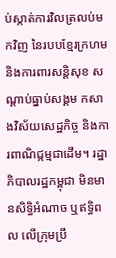ប់ស្កាត់ការវិលត្រលប់មកវិញ នៃរបបខ្មែរក្រហម និងការពារសន្តិសុខ សណ្តាប់ធ្នាប់សង្គម កសាងវិស័យសេដ្ឋកិច្ច និងការពាណិជ្កម្មជាដើម។ រដ្ឋាភិបាលរដ្ឋកម្ពុជា មិនមានសិទ្ធិអំណាច ឬឥទ្ធិពល លើក្រុមប្រឹ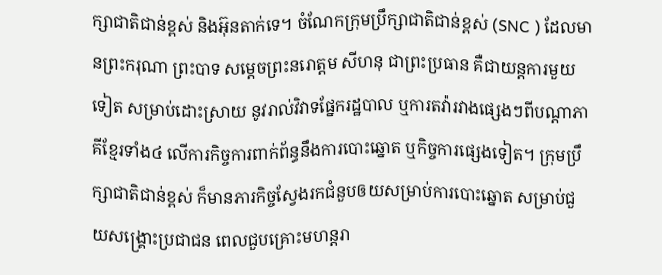ក្សាជាតិជាន់ខ្ពស់ និងអ៊ុនតាក់ទេ។ ចំណែកក្រុមប្រឹក្សាជាតិជាន់ខ្ពស់ (SNC ) ដែលមានព្រះករុណា ព្រះបាទ សម្តេចព្រះនរោត្តម សីហនុ ជាព្រះប្រធាន គឺជាយន្តការមួយទៀត សម្រាប់ដោះស្រាយ នូវរាល់វិវាទផ្នែករដ្ឋបាល ឬការតវ៉ារវាងផ្សេងៗពីបណ្តាភាគីខ្មែរទាំង៤ លើការកិច្ចការពាក់ព័ន្ធនឹងការបោះឆ្នោត ឬកិច្ចការផ្សេងទៀត។ ក្រុមប្រឹក្សាជាតិជាន់ខ្ពស់ ក៏មានភារកិច្ចស្វែងរកជំនួបឲយសម្រាប់ការបោះឆ្នោត សម្រាប់ជួយសង្រ្គោះប្រជាជន ពេលជួបគ្រោះមហន្តរា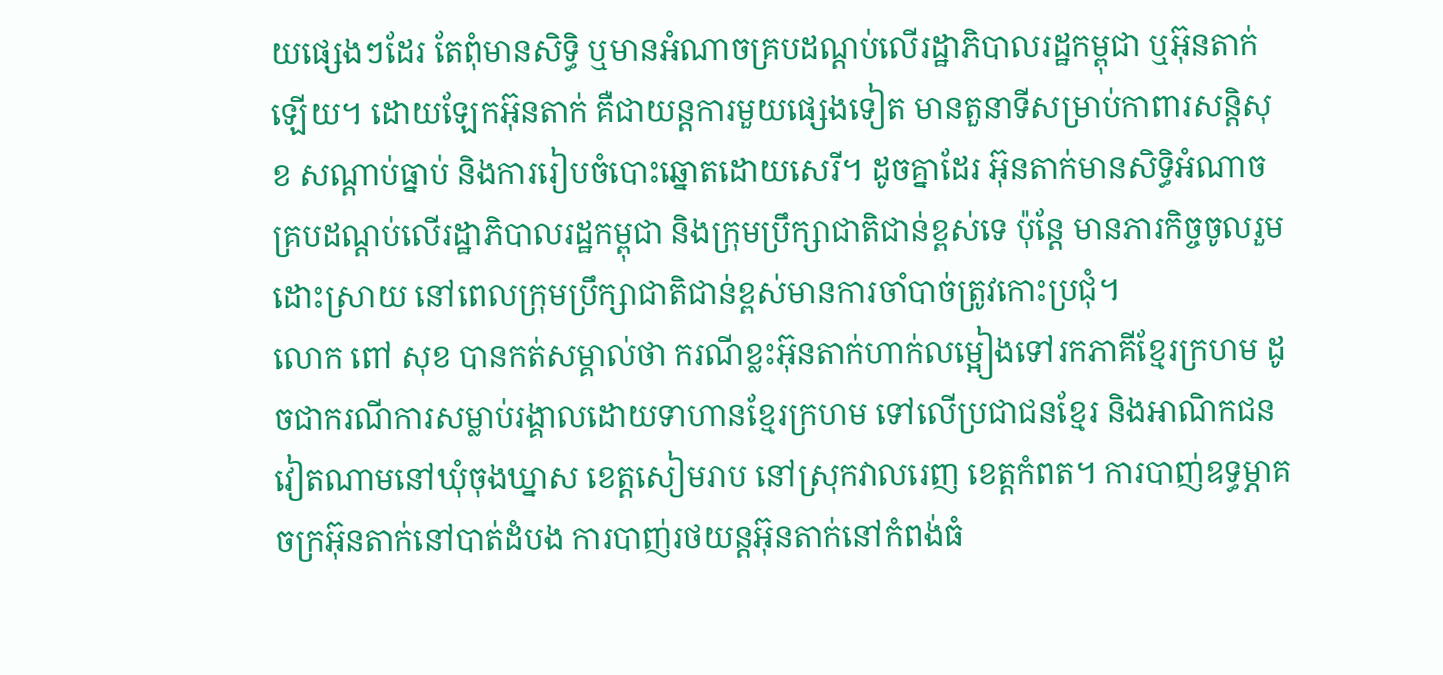យផ្សេងៗដែរ តែពុំមានសិទ្ធិ ឬមានអំណាចគ្របដណ្តប់លើរដ្ឋាភិបាលរដ្ឋកម្ពុជា ឬអ៊ុនតាក់ឡើយ។ ដោយឡែកអ៊ុនតាក់ គឺជាយន្តការមួយផ្សេងទៀត មានតួនាទីសម្រាប់កាពារសន្តិសុខ សណ្តាប់ធ្នាប់ និងការរៀបចំបោះឆ្នោតដោយសេរី។ ដូចគ្នាដែរ អ៊ុនតាក់មានសិទ្ធិអំណាចគ្របដណ្តប់លើរដ្ឋាភិបាលរដ្ឋកម្ពុជា និងក្រុមប្រឹក្សាជាតិជាន់ខ្ពស់ទេ ប៉ុន្តែ មានភារកិច្ចចូលរួមដោះស្រាយ នៅពេលក្រុមប្រឹក្សាជាតិជាន់ខ្ពស់មានការចាំបាច់ត្រូវកោះប្រជុំ។
លោក ពៅ សុខ បានកត់សម្គាល់ថា ករណីខ្លះអ៊ុនតាក់ហាក់លម្អៀងទៅរកភាគីខ្មែរក្រហម ដូចជាករណីការសម្លាប់រង្គាលដោយទាហានខ្មែរក្រហម ទៅលើប្រជាជនខ្មែរ និងអាណិកជនវៀតណាមនៅឃុំចុងឃ្នាស ខេត្តសៀមរាប នៅស្រុកវាលរេញ ខេត្តកំពត។ ការបាញ់ឧទ្ធម្ភាគចក្រអ៊ុនតាក់នៅបាត់ដំបង ការបាញ់រថយន្តអ៊ុនតាក់នៅកំពង់ធំ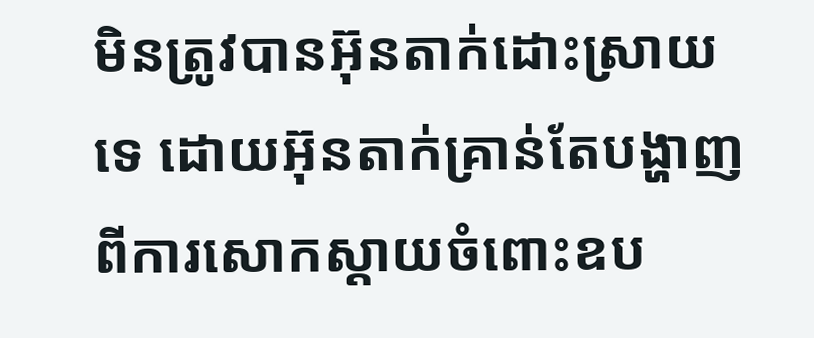មិនត្រូវបានអ៊ុនតាក់ដោះស្រាយទេ ដោយអ៊ុនតាក់គ្រាន់តែបង្ហាញពីការសោកស្តាយចំពោះឧប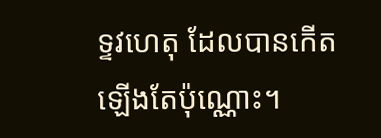ទ្ទវហេតុ ដែលបានកើតឡើងតែប៉ុណ្ណោះ។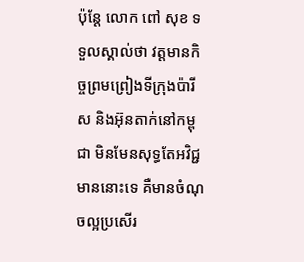ប៉ុន្តែ លោក ពៅ សុខ ទទួលស្គាល់ថា វត្តមានកិច្ចព្រមព្រៀងទីក្រុងប៉ារីស និងអ៊ុនតាក់នៅកម្ពុជា មិនមែនសុទ្ធតែអវិជ្ជមាននោះទេ គឺមានចំណុចល្អប្រសើរ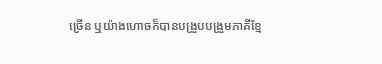ច្រើន ឬយ៉ាងហោចក៏បានបង្រួបបង្រួមភាគីខ្មែ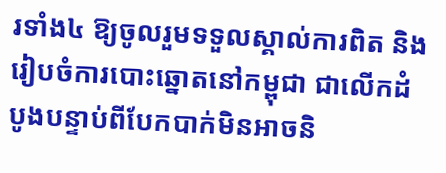រទាំង៤ ឱ្យចូលរួមទទួលស្គាល់ការពិត និងរៀបចំការបោះឆ្នោតនៅកម្ពុជា ជាលើកដំបូងបន្ទាប់ពីបែកបាក់មិនអាចនិ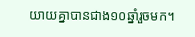យាយគ្នាបានជាង១០ឆ្នាំរួចមក។